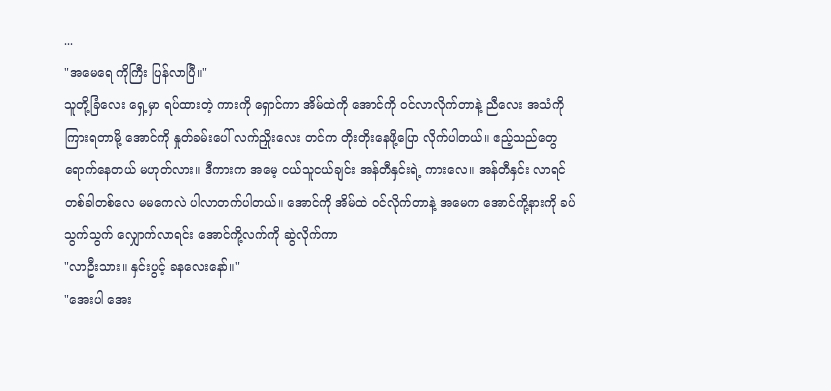...
"အမေရေ ကိုကြီး ပြန်လာပြီ။"
သူတို့ခြံလေး ရှေ့မှာ ရပ်ထားတဲ့ ကားကို ရှောင်ကာ အိမ်ထဲကို အောင်ကို ဝင်လာလိုက်တာနဲ့ ညီလေး အသံကို ကြားရတာမို့ အောင်ကို နှုတ်ခမ်းပေါ် လက်ညှိုးလေး တင်က တိုးတိုးနေဖို့ပြော လိုက်ပါတယ်။ ဧည့်သည်တွေ ရောက်နေတယ် မဟုတ်လား။ ဒီကားက အမေ့ ငယ်သူငယ်ချင်း အန်တီနှင်းရဲ့ ကားလေ။ အန်တီနှင်း လာရင် တစ်ခါတစ်လေ မမကေလဲ ပါလာတက်ပါတယ်။ အောင်ကို အိမ်ထဲ ဝင်လိုက်တာနဲ့ အမေက အောင်ကို့နားကို ခပ်သွက်သွက် လျှောက်လာရင်း အောင်ကို့လက်ကို ဆွဲလိုက်ကာ
"လာဦးသား။ နှင်းပွင့် ခနလေးနော်။"
"အေးပါ အေး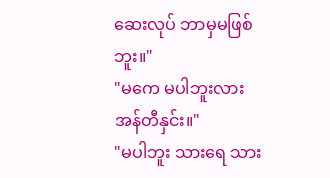ဆေးလုပ် ဘာမှမဖြစ်ဘူး။"
"မကေ မပါဘူးလား အန်တီနှင်း။"
"မပါဘူး သားရေ သား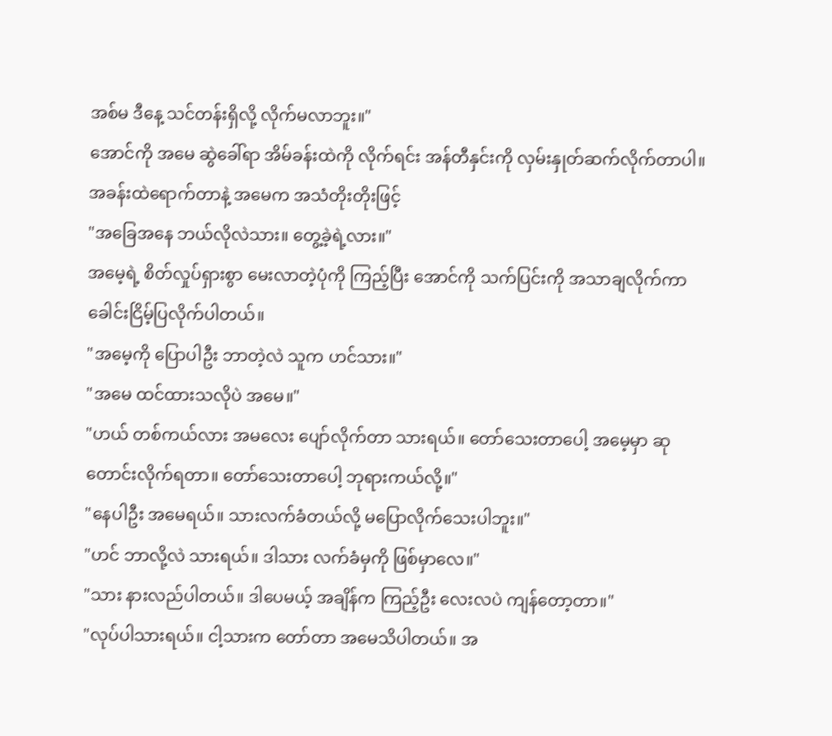အစ်မ ဒီနေ့ သင်တန်းရှိလို့ လိုက်မလာဘူး။"
အောင်ကို အမေ ဆွဲခေါ်ရာ အိမ်ခန်းထဲကို လိုက်ရင်း အန်တီနှင်းကို လှမ်းနှုတ်ဆက်လိုက်တာပါ။ အခန်းထဲရောက်တာနဲ့ အမေက အသံတိုးတိုးဖြင့်
"အခြေအနေ ဘယ်လိုလဲသား။ တွေ့ခဲ့ရဲ့လား။"
အမေ့ရဲ့ စိတ်လှုပ်ရှားစွာ မေးလာတဲ့ပုံကို ကြည့်ပြီး အောင်ကို သက်ပြင်းကို အသာချလိုက်ကာ ခေါင်းငြိမ့်ပြလိုက်ပါတယ်။
"အမေ့ကို ပြောပါဦး ဘာတဲ့လဲ သူက ဟင်သား။"
"အမေ ထင်ထားသလိုပဲ အမေ။"
"ဟယ် တစ်ကယ်လား အမလေး ပျော်လိုက်တာ သားရယ်။ တော်သေးတာပေါ့ အမေ့မှာ ဆုတောင်းလိုက်ရတာ။ တော်သေးတာပေါ့ ဘုရားကယ်လို့။"
"နေပါဦး အမေရယ်။ သားလက်ခံတယ်လို့ မပြောလိုက်သေးပါဘူး။"
"ဟင် ဘာလို့လဲ သားရယ်။ ဒါသား လက်ခံမှကို ဖြစ်မှာလေ။"
"သား နားလည်ပါတယ်။ ဒါပေမယ့် အချိန်က ကြည့်ဦး လေးလပဲ ကျန်တော့တာ။"
"လုပ်ပါသားရယ်။ ငါ့သားက တော်တာ အမေသိပါတယ်။ အ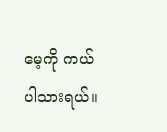မေ့ကို ကယ်ပါသားရယ်။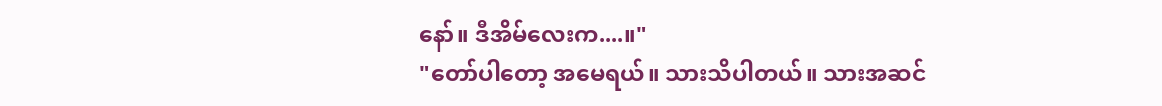နော်။ ဒီအိမ်လေးက....။"
"တော်ပါတော့ အမေရယ်။ သားသိပါတယ်။ သားအဆင်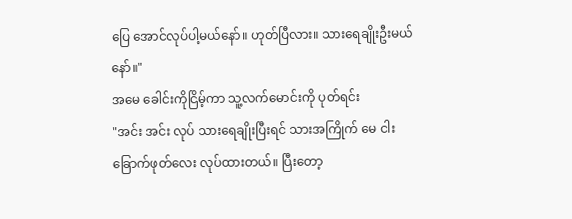ပြေ အောင်လုပ်ပါ့မယ်နော်။ ဟုတ်ပြီလား။ သားရေချိုးဦးမယ်နော်။"
အမေ ခေါင်းကိုငြိမ့်ကာ သူ့လက်မောင်းကို ပုတ်ရင်း
"အင်း အင်း လုပ် သားရေချိုးပြီးရင် သားအကြိုက် မေ ငါးခြောက်ဖုတ်လေး လုပ်ထားတယ်။ ပြီးတော့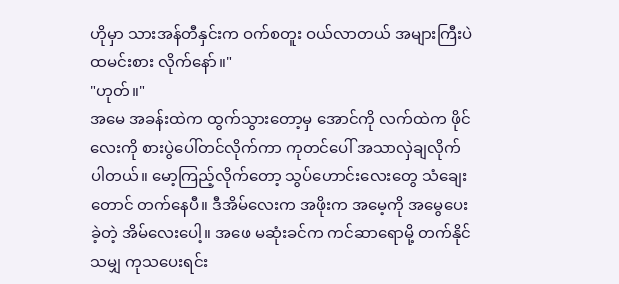ဟိုမှာ သားအန်တီနှင်းက ဝက်စတူး ဝယ်လာတယ် အများကြီးပဲ ထမင်းစား လိုက်နော်။"
"ဟုတ်။"
အမေ အခန်းထဲက ထွက်သွားတော့မှ အောင်ကို လက်ထဲက ဖိုင်လေးကို စားပွဲပေါ်တင်လိုက်ကာ ကုတင်ပေါ် အသာလှဲချလိုက်ပါတယ်။ မော့ကြည့်လိုက်တော့ သွပ်ဟောင်းလေးတွေ သံချေးတောင် တက်နေပီ။ ဒီအိမ်လေးက အဖိုးက အမေ့ကို အမွေပေးခဲ့တဲ့ အိမ်လေးပေါ့။ အဖေ မဆုံးခင်က ကင်ဆာရောမို့ တက်နိုင်သမျှ ကုသပေးရင်း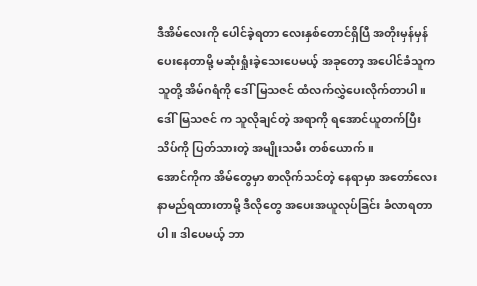ဒီအိမ်လေးကို ပေါင်ခဲ့ရတာ လေးနှစ်တောင်ရှိပြီ အတိုးမှန်မှန်ပေးနေတာမို့ မဆုံးရှုံးခဲ့သေးပေမယ့် အခုတော့ အပေါင်ခံသူက သူတို့ အိမ်ဂရံကို ဒေါ်မြသဇင် ထံလက်လွှဲပေးလိုက်တာပါ။ ဒေါ်မြသဇင် က သူလိုချင်တဲ့ အရာကို ရအောင်ယူတက်ပြီး သိပ်ကို ပြတ်သားတဲ့ အမျိုးသမီး တစ်ယောက်။
အောင်ကိုက အိမ်တွေမှာ စာလိုက်သင်တဲ့ နေရာမှာ အတော်လေး နာမည်ရထားတာမို့ ဒီလိုတွေ အပေးအယူလုပ်ခြင်း ခံလာရတာပါ။ ဒါပေမယ့် ဘာ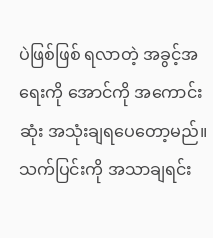ပဲဖြစ်ဖြစ် ရလာတဲ့ အခွင့်အရေးကို အောင်ကို အကောင်းဆုံး အသုံးချရပေတော့မည်။ သက်ပြင်းကို အသာချရင်း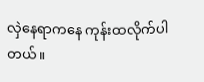လှဲနေရာကနေ ကုန်းထလိုက်ပါတယ်။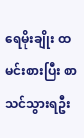ရေမိုးချိုး ထမင်းစားပြီး စာသင်သွားရဦး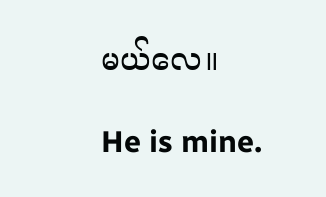မယ်လေ။

He is mine.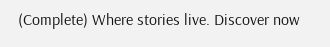(Complete) Where stories live. Discover now